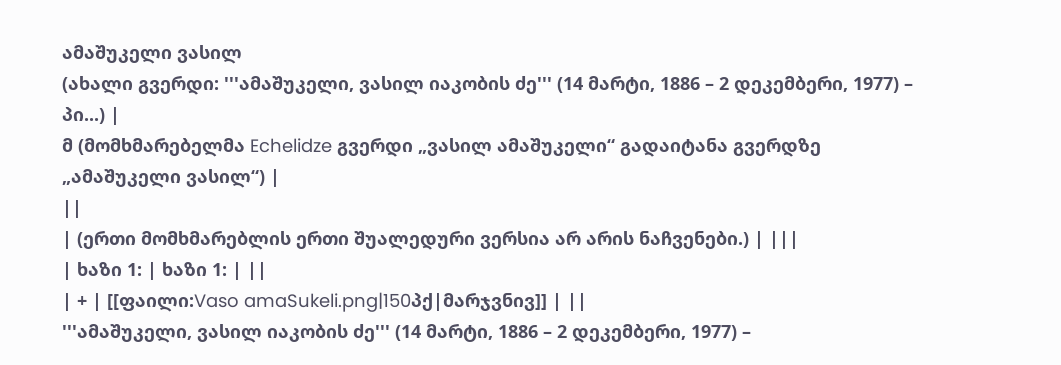ამაშუკელი ვასილ
(ახალი გვერდი: '''ამაშუკელი, ვასილ იაკობის ძე''' (14 მარტი, 1886 – 2 დეკემბერი, 1977) – პი...) |
მ (მომხმარებელმა Echelidze გვერდი „ვასილ ამაშუკელი“ გადაიტანა გვერდზე „ამაშუკელი ვასილ“) |
||
| (ერთი მომხმარებლის ერთი შუალედური ვერსია არ არის ნაჩვენები.) | |||
| ხაზი 1: | ხაზი 1: | ||
| + | [[ფაილი:Vaso amaSukeli.png|150პქ|მარჯვნივ]] | ||
'''ამაშუკელი, ვასილ იაკობის ძე''' (14 მარტი, 1886 – 2 დეკემბერი, 1977) –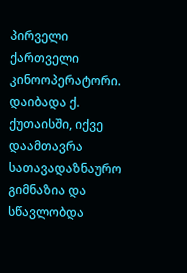პირველი ქართველი კინოოპერატორი. დაიბადა ქ. ქუთაისში, იქვე დაამთავრა სათავადაზნაურო გიმნაზია და სწავლობდა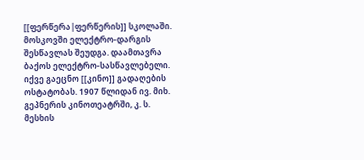[[ფერწერა|ფერწერის]] სკოლაში. მოსკოვში ელექტრო-დარგის შესწავლას შეუდგა. დაამთავრა ბაქოს ელექტრო-სასწავლებელი. იქვე გაეცნო [[კინო]] გადაღების ოსტატობას. 1907 წლიდან ივ. მიხ. გეპნერის კინოთეატრში, კ. ს. მესხის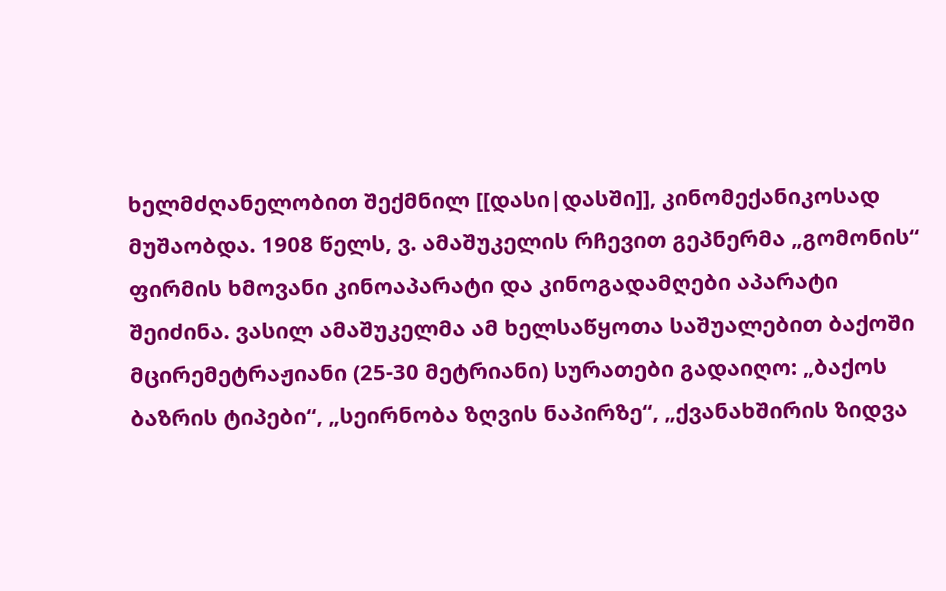ხელმძღანელობით შექმნილ [[დასი|დასში]], კინომექანიკოსად მუშაობდა. 1908 წელს, ვ. ამაშუკელის რჩევით გეპნერმა „გომონის“ ფირმის ხმოვანი კინოაპარატი და კინოგადამღები აპარატი შეიძინა. ვასილ ამაშუკელმა ამ ხელსაწყოთა საშუალებით ბაქოში მცირემეტრაჟიანი (25-30 მეტრიანი) სურათები გადაიღო: „ბაქოს ბაზრის ტიპები“, „სეირნობა ზღვის ნაპირზე“, „ქვანახშირის ზიდვა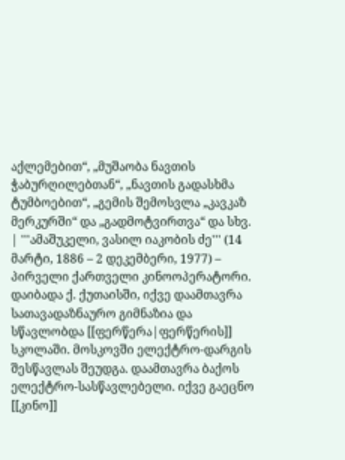აქლემებით“, „მუშაობა ნავთის ჭაბურღილებთან“, „ნავთის გადასხმა ტუმბოებით“, „გემის შემოსვლა „კავკაზ მერკურში“ და „გადმოტვირთვა“ და სხვ. | '''ამაშუკელი, ვასილ იაკობის ძე''' (14 მარტი, 1886 – 2 დეკემბერი, 1977) – პირველი ქართველი კინოოპერატორი. დაიბადა ქ. ქუთაისში, იქვე დაამთავრა სათავადაზნაურო გიმნაზია და სწავლობდა [[ფერწერა|ფერწერის]] სკოლაში. მოსკოვში ელექტრო-დარგის შესწავლას შეუდგა. დაამთავრა ბაქოს ელექტრო-სასწავლებელი. იქვე გაეცნო [[კინო]]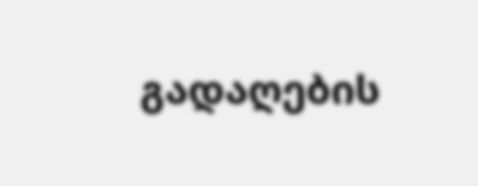გადაღების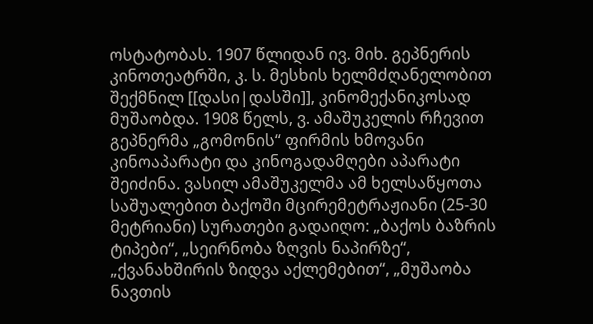ოსტატობას. 1907 წლიდან ივ. მიხ. გეპნერის კინოთეატრში, კ. ს. მესხის ხელმძღანელობით შექმნილ [[დასი|დასში]], კინომექანიკოსად მუშაობდა. 1908 წელს, ვ. ამაშუკელის რჩევით გეპნერმა „გომონის“ ფირმის ხმოვანი კინოაპარატი და კინოგადამღები აპარატი შეიძინა. ვასილ ამაშუკელმა ამ ხელსაწყოთა საშუალებით ბაქოში მცირემეტრაჟიანი (25-30 მეტრიანი) სურათები გადაიღო: „ბაქოს ბაზრის ტიპები“, „სეირნობა ზღვის ნაპირზე“, „ქვანახშირის ზიდვა აქლემებით“, „მუშაობა ნავთის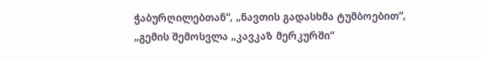ჭაბურღილებთან“, „ნავთის გადასხმა ტუმბოებით“, „გემის შემოსვლა „კავკაზ მერკურში“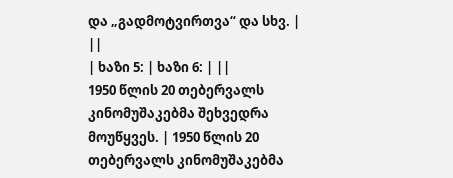და „გადმოტვირთვა“ და სხვ. | ||
| ხაზი 5: | ხაზი 6: | ||
1950 წლის 20 თებერვალს კინომუშაკებმა შეხვედრა მოუწყვეს. | 1950 წლის 20 თებერვალს კინომუშაკებმა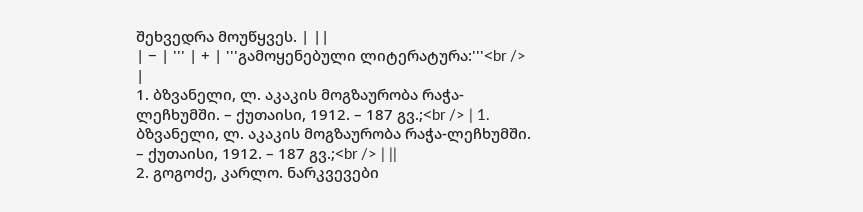შეხვედრა მოუწყვეს. | ||
| − | ''' | + | '''გამოყენებული ლიტერატურა:'''<br /> |
1. ბზვანელი, ლ. აკაკის მოგზაურობა რაჭა-ლეჩხუმში. – ქუთაისი, 1912. – 187 გვ.;<br /> | 1. ბზვანელი, ლ. აკაკის მოგზაურობა რაჭა-ლეჩხუმში. – ქუთაისი, 1912. – 187 გვ.;<br /> | ||
2. გოგოძე, კარლო. ნარკვევები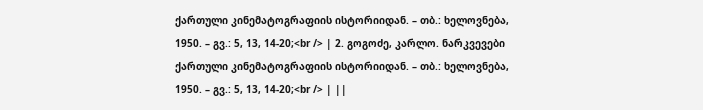ქართული კინემატოგრაფიის ისტორიიდან. – თბ.: ხელოვნება, 1950. – გვ.: 5, 13, 14-20;<br /> | 2. გოგოძე, კარლო. ნარკვევები ქართული კინემატოგრაფიის ისტორიიდან. – თბ.: ხელოვნება, 1950. – გვ.: 5, 13, 14-20;<br /> | ||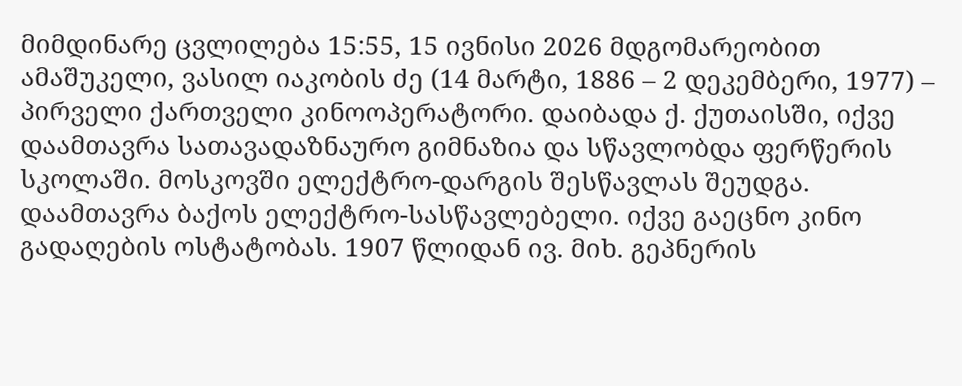მიმდინარე ცვლილება 15:55, 15 ივნისი 2026 მდგომარეობით
ამაშუკელი, ვასილ იაკობის ძე (14 მარტი, 1886 – 2 დეკემბერი, 1977) – პირველი ქართველი კინოოპერატორი. დაიბადა ქ. ქუთაისში, იქვე დაამთავრა სათავადაზნაურო გიმნაზია და სწავლობდა ფერწერის სკოლაში. მოსკოვში ელექტრო-დარგის შესწავლას შეუდგა. დაამთავრა ბაქოს ელექტრო-სასწავლებელი. იქვე გაეცნო კინო გადაღების ოსტატობას. 1907 წლიდან ივ. მიხ. გეპნერის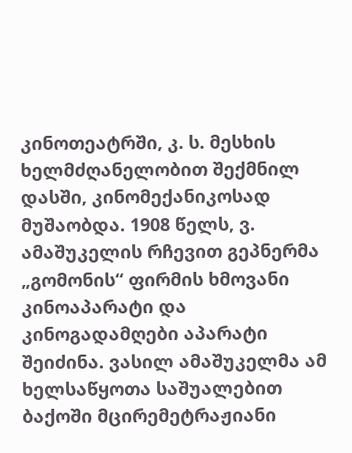კინოთეატრში, კ. ს. მესხის ხელმძღანელობით შექმნილ დასში, კინომექანიკოსად მუშაობდა. 1908 წელს, ვ. ამაშუკელის რჩევით გეპნერმა „გომონის“ ფირმის ხმოვანი კინოაპარატი და კინოგადამღები აპარატი შეიძინა. ვასილ ამაშუკელმა ამ ხელსაწყოთა საშუალებით ბაქოში მცირემეტრაჟიანი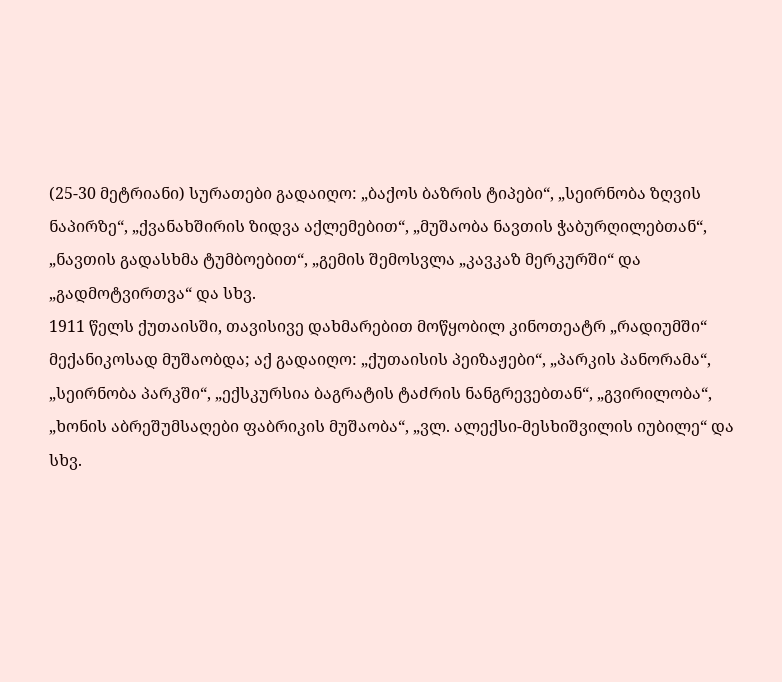(25-30 მეტრიანი) სურათები გადაიღო: „ბაქოს ბაზრის ტიპები“, „სეირნობა ზღვის ნაპირზე“, „ქვანახშირის ზიდვა აქლემებით“, „მუშაობა ნავთის ჭაბურღილებთან“, „ნავთის გადასხმა ტუმბოებით“, „გემის შემოსვლა „კავკაზ მერკურში“ და „გადმოტვირთვა“ და სხვ.
1911 წელს ქუთაისში, თავისივე დახმარებით მოწყობილ კინოთეატრ „რადიუმში“ მექანიკოსად მუშაობდა; აქ გადაიღო: „ქუთაისის პეიზაჟები“, „პარკის პანორამა“, „სეირნობა პარკში“, „ექსკურსია ბაგრატის ტაძრის ნანგრევებთან“, „გვირილობა“, „ხონის აბრეშუმსაღები ფაბრიკის მუშაობა“, „ვლ. ალექსი-მესხიშვილის იუბილე“ და სხვ.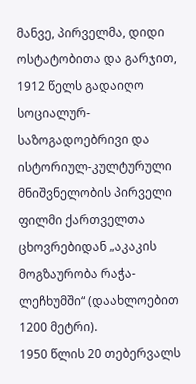მანვე, პირველმა, დიდი ოსტატობითა და გარჯით, 1912 წელს გადაიღო სოციალურ-საზოგადოებრივი და ისტორიულ-კულტურული მნიშვნელობის პირველი ფილმი ქართველთა ცხოვრებიდან „აკაკის მოგზაურობა რაჭა-ლეჩხუმში“ (დაახლოებით 1200 მეტრი).
1950 წლის 20 თებერვალს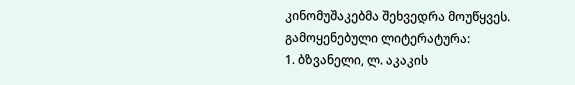კინომუშაკებმა შეხვედრა მოუწყვეს.
გამოყენებული ლიტერატურა:
1. ბზვანელი, ლ. აკაკის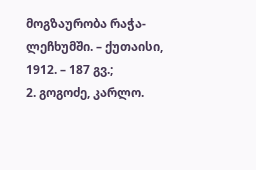მოგზაურობა რაჭა-ლეჩხუმში. – ქუთაისი, 1912. – 187 გვ.;
2. გოგოძე, კარლო.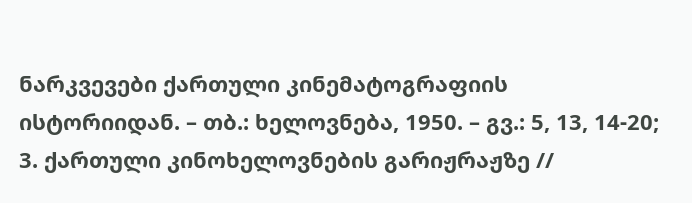ნარკვევები ქართული კინემატოგრაფიის ისტორიიდან. – თბ.: ხელოვნება, 1950. – გვ.: 5, 13, 14-20;
3. ქართული კინოხელოვნების გარიჟრაჟზე //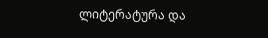ლიტერატურა და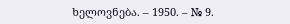ხელოვნება. – 1950. – № 9.